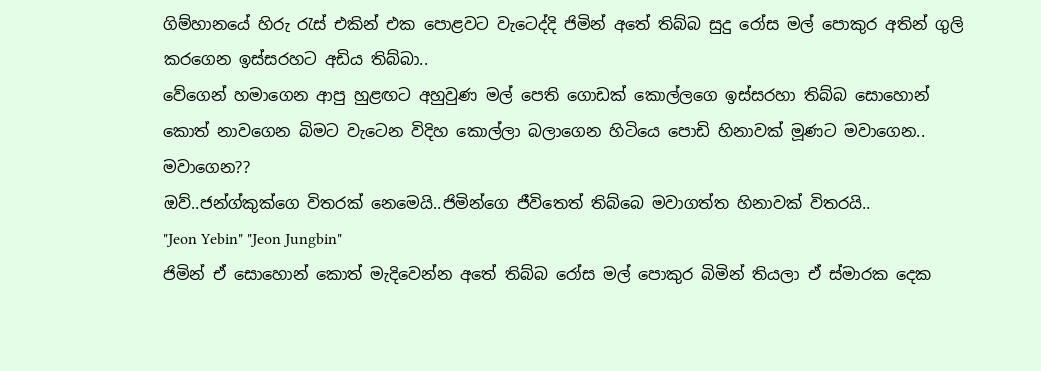ගිම්හානයේ හිරු රැස් එකින් එක පොළවට වැටෙද්දි ජිමින් අතේ තිබ්බ සුදු රෝස මල් පොකුර අතින් ගුලි කරගෙන ඉස්සරහට අඩිය තිබ්බා..
වේගෙන් හමාගෙන ආපු හුළඟට අහුවුණ මල් පෙති ගොඩක් කොල්ලගෙ ඉස්සරහා තිබ්බ සොහොන් කොත් නාවගෙන බිමට වැටෙන විදිහ කොල්ලා බලාගෙන හිටියෙ පොඩි හිනාවක් මූණට මවාගෙන..
මවාගෙන??
ඔව්..ජන්ග්කුක්ගෙ විතරක් නෙමෙයි..ජිමින්ගෙ ජීවිතෙත් තිබ්බෙ මවාගත්ත හිනාවක් විතරයි..
"Jeon Yebin" "Jeon Jungbin"
ජිමින් ඒ සොහොන් කොත් මැදිවෙන්න අතේ තිබ්බ රෝස මල් පොකුර බිමින් තියලා ඒ ස්මාරක දෙක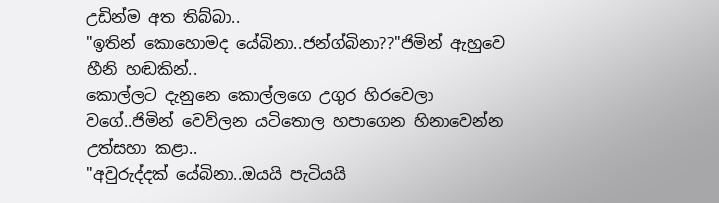උඩින්ම අත තිබ්බා..
"ඉතින් කොහොමද යේබිනා..ජන්ග්බිනා??"ජිමින් ඇහුවෙ හීනි හඬකින්..
කොල්ලට දැනුනෙ කොල්ලගෙ උගුර හිරවෙලා වගේ..ජිමින් වෙව්ලන යටිතොල හපාගෙන හිනාවෙන්න උත්සහා කළා..
"අවුරුද්දක් යේබිනා..ඔයයි පැටියයි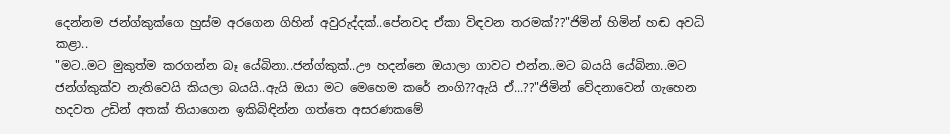දෙන්නම ජන්ග්කුක්ගෙ හුස්ම අරගෙන ගිහින් අවුරුද්දක්..පේනවද ඒකා විඳවන තරමක්??"ජිමින් හිමින් හඬ අවධි කළා..
"මට..මට මුකුත්ම කරගන්න බෑ යේබිනා..ජන්ග්කුක්..ඌ හදන්නෙ ඔයාලා ගාවට එන්න..මට බයයි යේබිනා..මට ජන්ග්කුක්ව නැතිවෙයි කියලා බයයි..ඇයි ඔයා මට මෙහෙම කරේ නංගි??ඇයි ඒ...??"ජිමින් වේදනාවෙන් ගැහෙන හදවත උඩින් අතක් තියාගෙන ඉකිබිඳින්න ගත්තෙ අසරණකමේ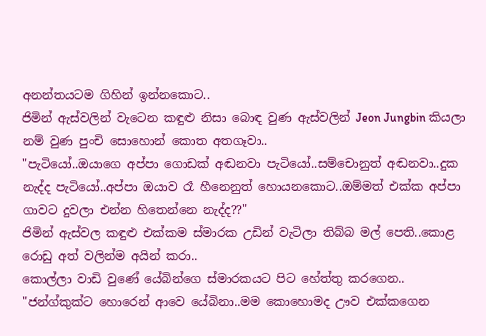අනන්තයටම ගිහින් ඉන්නකොට..
ජිමින් ඇස්වලින් වැටෙන කඳුළු නිසා බොඳ වුණ ඇස්වලින් Jeon Jungbin කියලා නම් වුණ පුංචි සොහොන් කොත අතගෑවා..
"පැටියෝ..ඔයාගෙ අප්පා ගොඩක් අඬනවා පැටියෝ..සම්චොනුත් අඬනවා..දුක නැද්ද පැටියෝ..අප්පා ඔයාව රෑ හීනෙනුත් හොයනකොට..ඔම්මත් එක්ක අප්පා ගාවට දුවලා එන්න හිතෙන්නෙ නැද්ද??"
ජිමින් ඇස්වල කඳුළු එක්කම ස්මාරක උඩින් වැටිලා තිබ්බ මල් පෙති..කොළ රොඩු අත් වලින්ම අයින් කරා..
කොල්ලා වාඩි වුණේ යේබින්ගෙ ස්මාරකයට පිට හේත්තු කරගෙන..
"ජන්ග්කුක්ට හොරෙන් ආවෙ යේබිනා..මම කොහොමද ඌව එක්කගෙන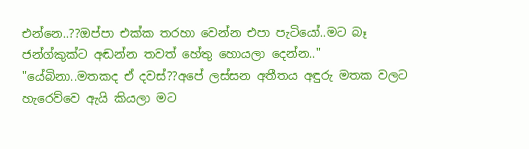එන්නෙ..??ඔප්පා එක්ක තරහා වෙන්න එපා පැටියෝ..මට බෑ ජන්ග්කුක්ට අඬන්න තවත් හේතු හොයලා දෙන්න.."
"යේබිනා..මතකද ඒ දවස්??අපේ ලස්සන අතීතය අඳුරු මතක වලට හැරෙව්වෙ ඇයි කියලා මට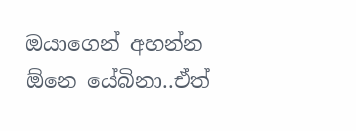ඔයාගෙන් අහන්න ඕනෙ යේබිනා..ඒත්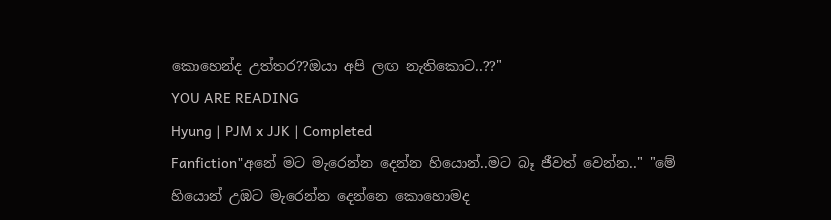කොහෙන්ද උත්තර??ඔයා අපි ලඟ නැතිකොට..??"
YOU ARE READING
Hyung | PJM x JJK | Completed
Fanfiction"අනේ මට මැරෙන්න දෙන්න හියොන්..මට බෑ ජීවත් වෙන්න.." "මේ හියොන් උඹට මැරෙන්න දෙන්නෙ කොහොමද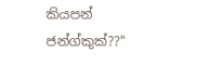කියපන් ජන්ග්කුක්??"